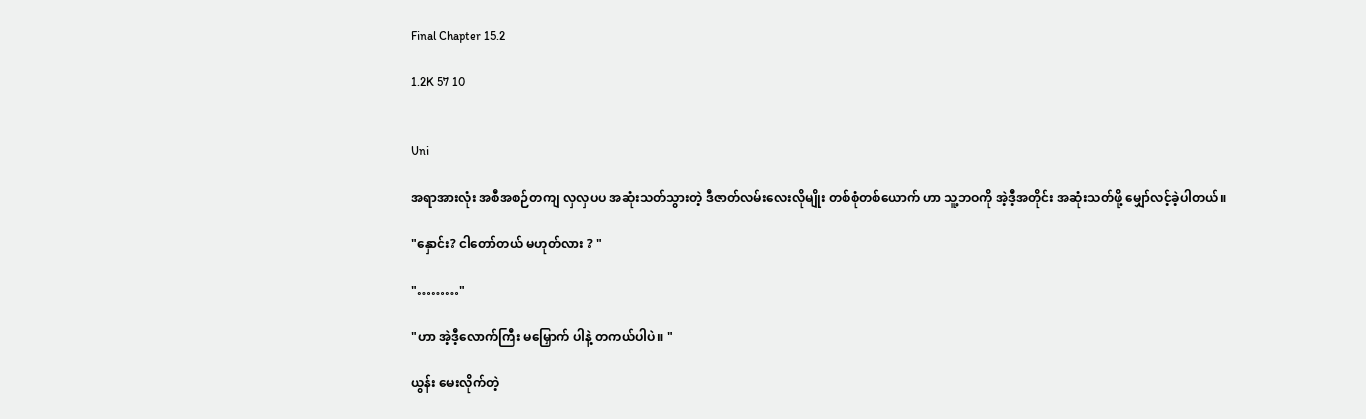Final Chapter 15.2

1.2K 57 10


Uni

အရာအားလုံး အစီအစဉ်တကျ လှလှပပ အဆုံးသတ်သွားတဲ့ ဒီဇာတ်လမ်းလေးလိုမျိုး တစ်စုံတစ်ယောက် ဟာ သူ့ဘဝကို အဲ့ဒီ့အတိုင်း အဆုံးသတ်ဖို့ မျှော်လင့်ခဲ့ပါတယ်။

"နှောင်း? ငါတော်တယ် မဟုတ်လား ? "

"………"

"ဟာ အဲ့ဒီ့လောက်ကြီး မမြှောက် ပါနဲ့ တကယ်ပါပဲ။ "

ယွန်း မေးလိုက်တဲ့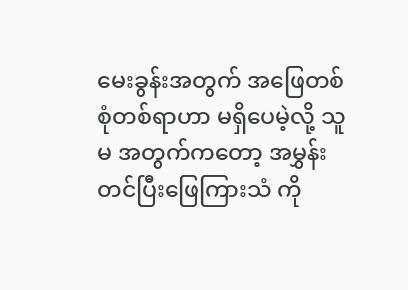မေးခွန်းအတွက် အဖြေတစ်စုံတစ်ရာဟာ မရှိပေမဲ့လို့ သူမ အတွက်ကတော့ အမွှန်းတင်ပြီးဖြေကြားသံ ကို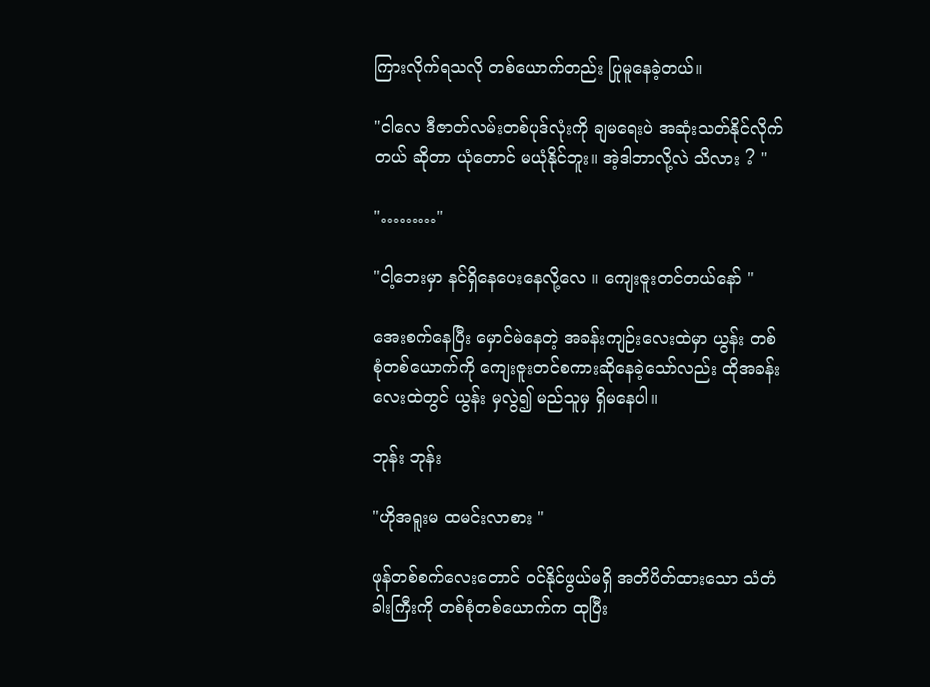ကြားလိုက်ရသလို တစ်ယောက်တည်း ပြုမူနေခဲ့တယ်။

"ငါလေ ဒီဇာတ်လမ်းတစ်ပုဒ်လုံးကို ချမရေးပဲ အဆုံးသတ်နိုင်လိုက်တယ် ဆိုတာ ယုံတောင် မယုံနိုင်ဘူး။ အဲ့ဒါဘာလို့လဲ သိလား ? "

"………"

"ငါ့ဘေးမှာ နင်ရှိနေပေးနေလို့လေ ။ ကျေးဇူးတင်တယ်နော် "

အေးစက်နေပြီး မှောင်မဲနေတဲ့ အခန်းကျဉ်းလေးထဲမှာ ယွန်း တစ်စုံတစ်ယောက်ကို ကျေးဇူးတင်စကားဆိုနေခဲ့သော်လည်း ထိုအခန်းလေးထဲတွင် ယွန်း မှလွဲ၍ မည်သူမှ ရှိမနေပါ။

ဘုန်း ဘုန်း

"ဟိုအရူးမ ထမင်းလာစား "

ဖုန်တစ်စက်လေးတောင် ဝင်နိုင်ဖွယ်မရှိ အတိပိတ်ထားသော သံတံခါးကြီးကို တစ်စုံတစ်ယောက်က ထုပြီး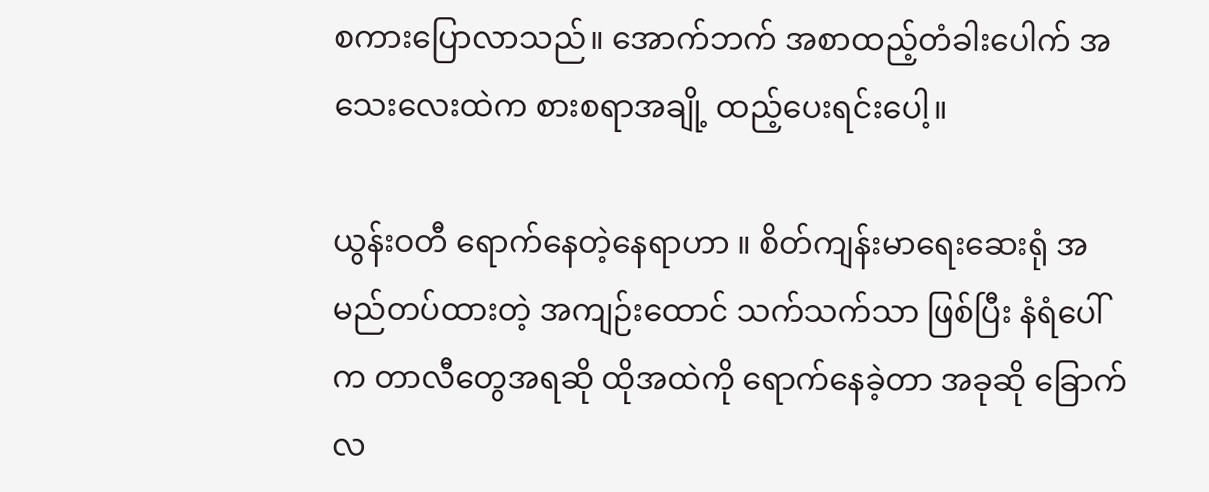စကားပြောလာသည်။ အောက်ဘက် အစာထည့်တံခါးပေါက် အသေးလေးထဲက စားစရာအချို့ ထည့်ပေးရင်းပေါ့။

ယွန်းဝတီ ရောက်နေတဲ့နေရာဟာ ။ စိတ်ကျန်းမာရေးဆေးရုံ အမည်တပ်ထားတဲ့ အကျဉ်းထောင် သက်သက်သာ ဖြစ်ပြီး နံရံပေါ်က တာလီတွေအရဆို ထိုအထဲကို ရောက်နေခဲ့တာ အခုဆို ခြောက်လ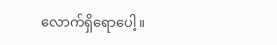လောက်ရှိရောပေါ့။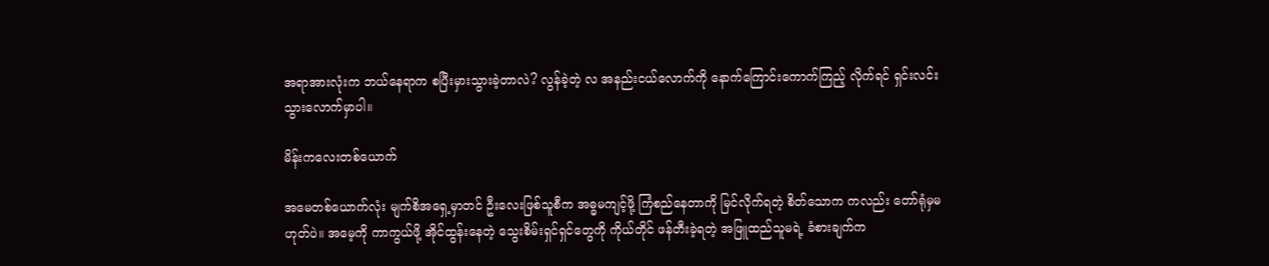အရာအားလုံးက ဘယ်နေရာက စပြီးမှားသွားခဲ့တာလဲ? လွန်ခဲ့တဲ့ လ အနည်းငယ်လောက်ကို နောက်ကြောင်းကောက်ကြည့် လိုက်ရင် ရှင်းလင်း သွားလောက်မှာပါ။

မိန်းကလေးတစ်ယောက်

အမေတစ်ယောက်လုံး မျက်စိအရှေ့မှာတင် ဦးလေးဖြစ်သူစီက အဓ္ဓမကျင့်ဖို့ ကြံစည်နေတာကို မြင်လိုက်ရတဲ့ စိတ်သောက ကလည်း တော်ရုံမှမဟုတ်ပဲ။ အမေ့ကို ကာကွယ်ဖို့ အိုင်ထွန်းနေတဲ့ သွေးစိမ်းရှင်ရှင်တွေကို ကိုယ်တိုင် ဖန်တီးခဲ့ရတဲ့ အဖြူထည်သူမရဲ့ ခံစားချက်က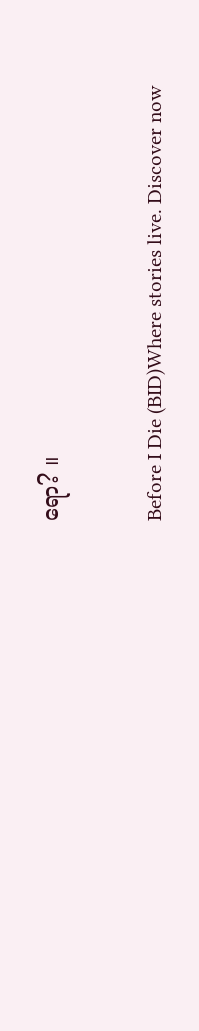ရော? ။

Before I Die (BID)Where stories live. Discover now